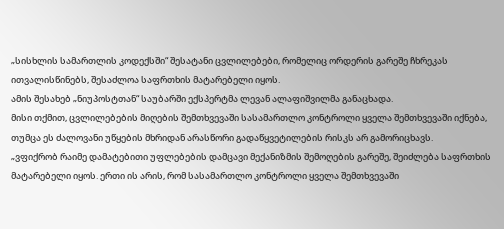„სისხლის სამართლის კოდექსში“ შესატანი ცვლილებები, რომელიც ორდერის გარეშე ჩხრეკას ითვალისწინებს, შესაძლოა საფრთხის მატარებელი იყოს.
ამის შესახებ „ნიუპოსტთან“ საუბარში ექსპერტმა ლევან ალაფიშვილმა განაცხადა.
მისი თქმით, ცვლილებების მიღების შემთხვევაში სასამართლო კონტროლი ყველა შემთხვევაში იქნება, თუმცა ეს ძალოვანი უწყების მხრიდან არასწორი გადაწყვეტილების რისკს არ გამორიცხავს.
„ვფიქრობ რაიმე დამატებითი უფლებების დამცავი მექანიზმის შემოღების გარეშე, შეიძლება საფრთხის მატარებელი იყოს. ერთი ის არის, რომ სასამართლო კონტროლი ყველა შემთხვევაში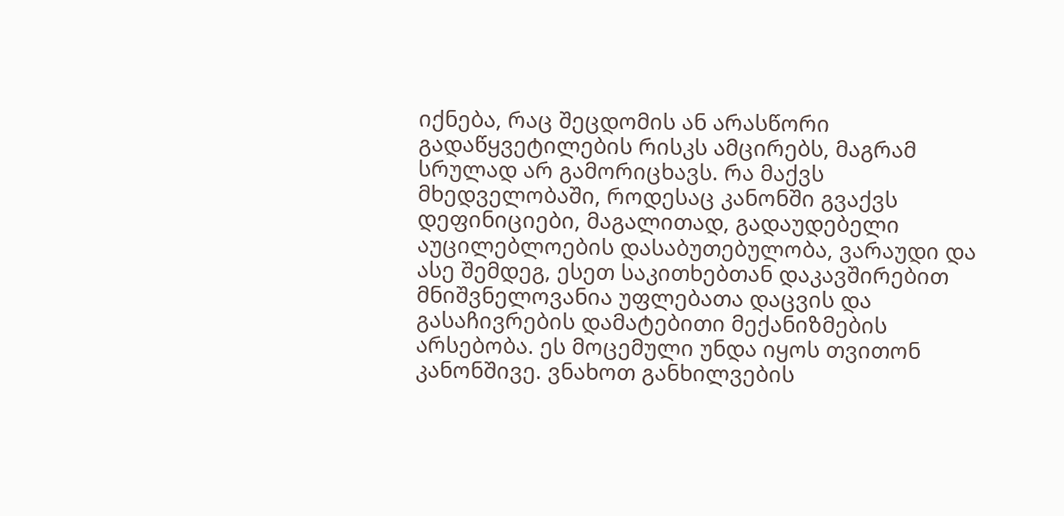იქნება, რაც შეცდომის ან არასწორი გადაწყვეტილების რისკს ამცირებს, მაგრამ სრულად არ გამორიცხავს. რა მაქვს მხედველობაში, როდესაც კანონში გვაქვს დეფინიციები, მაგალითად, გადაუდებელი აუცილებლოების დასაბუთებულობა, ვარაუდი და ასე შემდეგ, ესეთ საკითხებთან დაკავშირებით მნიშვნელოვანია უფლებათა დაცვის და გასაჩივრების დამატებითი მექანიზმების არსებობა. ეს მოცემული უნდა იყოს თვითონ კანონშივე. ვნახოთ განხილვების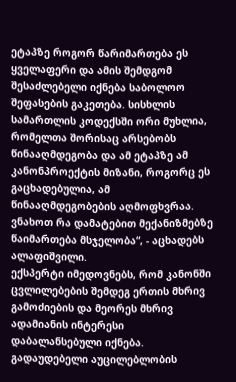ეტაპზე როგორ წარიმართება ეს ყველაფერი და ამის შემდგომ შესაძლებელი იქნება საბოლოო შეფასების გაკეთება. სისხლის სამართლის კოდექსში ორი მუხლია, რომელთა შორისაც არსებობს წინააღმდეგობა და ამ ეტაპზე ამ კანონპროექტის მიზანი, როგორც ეს გაცხადებულია, ამ წინააღმდეგობების აღმოფხვრაა. ვნახოთ რა დამატებით მექანიზმებზე წაიმართება მსჯელობა“, - აცხადებს ალაფიშვილი.
ექსპერტი იმედოვნებს, რომ კანონში ცვლილებების შემდეგ ერთის მხრივ გამოძიების და მეორეს მხრივ ადამიანის ინტერესი დაბალანსებული იქნება.
გადაუდებელი აუცილებლობის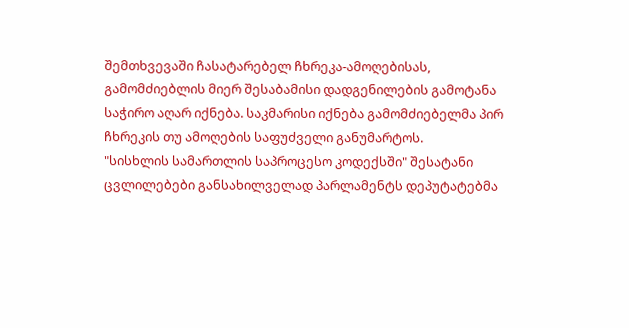შემთხვევაში ჩასატარებელ ჩხრეკა-ამოღებისას, გამომძიებლის მიერ შესაბამისი დადგენილების გამოტანა საჭირო აღარ იქნება. საკმარისი იქნება გამომძიებელმა პირ ჩხრეკის თუ ამოღების საფუძველი განუმარტოს.
"სისხლის სამართლის საპროცესო კოდექსში" შესატანი ცვლილებები განსახილველად პარლამენტს დეპუტატებმა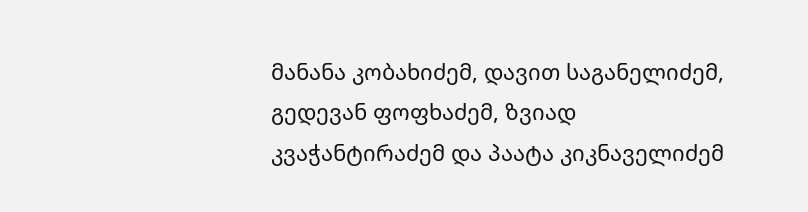მანანა კობახიძემ, დავით საგანელიძემ, გედევან ფოფხაძემ, ზვიად კვაჭანტირაძემ და პაატა კიკნაველიძემ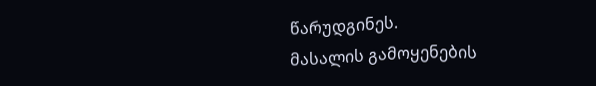წარუდგინეს.
მასალის გამოყენების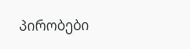პირობები